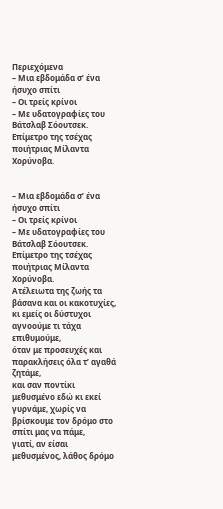Περιεχόμενα
– Μια εβδομάδα σ’ ένα ήσυχο σπίτι
– Οι τρείς κρίνοι
– Με υδατογραφίες του Βάτσλαβ Σόουτσεκ. Επίμετρο της τσέχας ποιήτριας Μίλαντα Χορύνοβα.


– Μια εβδομάδα σ’ ένα ήσυχο σπίτι
– Οι τρείς κρίνοι
– Με υδατογραφίες του Βάτσλαβ Σόουτσεκ. Επίμετρο της τσέχας ποιήτριας Μίλαντα Χορύνοβα.
Ατέλειωτα της ζωής τα βάσανα και οι κακοτυχίες, κι εμείς οι δύστυχοι αγνοούμε τι τάχα επιθυμούμε,
όταν με προσευχές και παρακλήσεις όλα τ’ αγαθά ζητάμε,
και σαν ποντίκι μεθυσμένο εδώ κι εκεί γυρνάμε, χωρίς να βρίσκουμε τον δρόμο στο σπίτι μας να πάμε,
γιατί, αν είσαι μεθυσμένος, λάθος δρόμο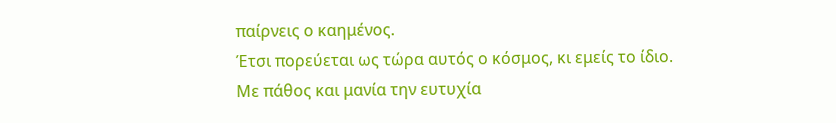παίρνεις ο καημένος.
Έτσι πορεύεται ως τώρα αυτός ο κόσμος, κι εμείς το ίδιο.
Με πάθος και μανία την ευτυχία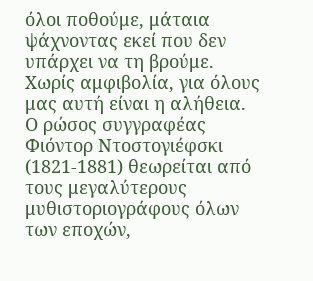όλοι ποθούμε, μάταια ψάχνοντας εκεί που δεν υπάρχει να τη βρούμε.
Χωρίς αμφιβολία, για όλους μας αυτή είναι η αλήθεια.
Ο ρώσος συγγραφέας Φιόντορ Ντοστογιέφσκι (1821-1881) θεωρείται από τους μεγαλύτερους μυθιστοριογράφους όλων των εποχών,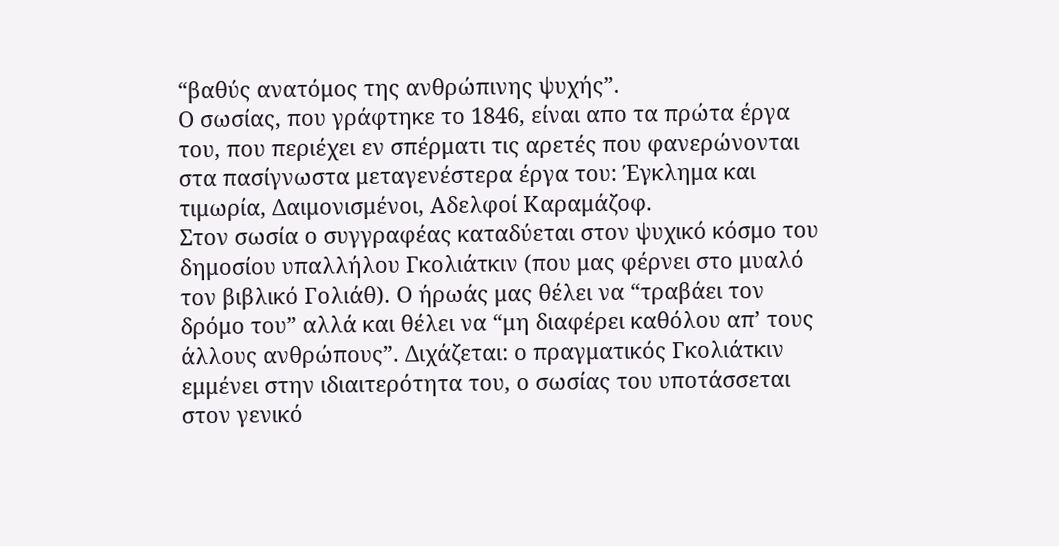“βαθύς ανατόμος της ανθρώπινης ψυχής”.
Ο σωσίας, που γράφτηκε το 1846, είναι απο τα πρώτα έργα του, που περιέχει εν σπέρματι τις αρετές που φανερώνονται στα πασίγνωστα μεταγενέστερα έργα του: Έγκλημα και τιμωρία, Δαιμονισμένοι, Αδελφοί Καραμάζοφ.
Στον σωσία ο συγγραφέας καταδύεται στον ψυχικό κόσμο του δημοσίου υπαλλήλου Γκολιάτκιν (που μας φέρνει στο μυαλό τον βιβλικό Γολιάθ). Ο ήρωάς μας θέλει να “τραβάει τον δρόμο του” αλλά και θέλει να “μη διαφέρει καθόλου απ’ τους άλλους ανθρώπους”. Διχάζεται: ο πραγματικός Γκολιάτκιν εμμένει στην ιδιαιτερότητα του, ο σωσίας του υποτάσσεται στον γενικό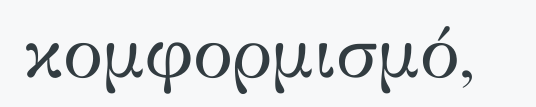κομφορμισμό,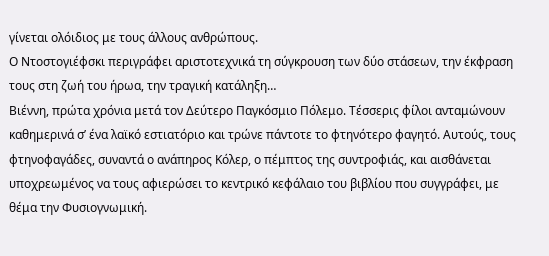γίνεται ολόιδιος με τους άλλους ανθρώπους.
Ο Ντοστογιέφσκι περιγράφει αριστοτεχνικά τη σύγκρουση των δύο στάσεων, την έκφραση τους στη ζωή του ήρωα, την τραγική κατάληξη…
Βιέννη, πρώτα χρόνια μετά τον Δεύτερο Παγκόσμιο Πόλεμο. Τέσσερις φίλοι ανταμώνουν καθημερινά σ’ ένα λαϊκό εστιατόριο και τρώνε πάντοτε το φτηνότερο φαγητό. Αυτούς, τους φτηνοφαγάδες, συναντά ο ανάπηρος Κόλερ, ο πέμπτος της συντροφιάς, και αισθάνεται υποχρεωμένος να τους αφιερώσει το κεντρικό κεφάλαιο του βιβλίου που συγγράφει, με θέμα την Φυσιογνωμική.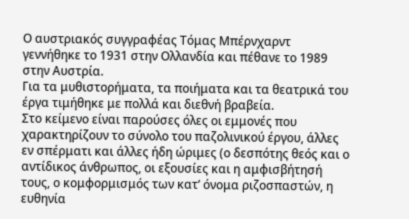Ο αυστριακός συγγραφέας Τόμας Μπέρνχαρντ γεννήθηκε το 1931 στην Ολλανδία και πέθανε το 1989 στην Αυστρία.
Για τα μυθιστορήματα, τα ποιήματα και τα θεατρικά του έργα τιμήθηκε με πολλά και διεθνή βραβεία.
Στο κείμενο είναι παρούσες όλες οι εμμονές που χαρακτηρίζουν το σύνολο του παζολινικού έργου, άλλες εν σπέρματι και άλλες ήδη ώριμες (ο δεσπότης θεός και ο αντίδικος άνθρωπος, οι εξουσίες και η αμφισβήτησή τους, ο κομφορμισμός των κατ’ όνομα ριζοσπαστών, η ευθηνία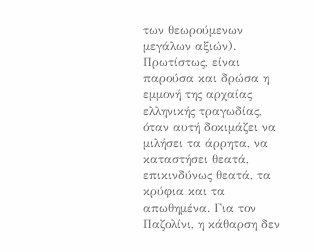των θεωρούμενων μεγάλων αξιών). Πρωτίστως, είναι παρούσα και δρώσα η εμμονή της αρχαίας ελληνικής τραγωδίας, όταν αυτή δοκιμάζει να μιλήσει τα άρρητα, να καταστήσει θεατά, επικινδύνως θεατά, τα κρύφια και τα απωθημένα. Για τον Παζολίνι, η κάθαρση δεν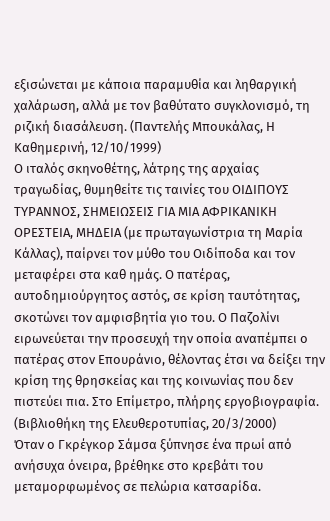εξισώνεται με κάποια παραμυθία και ληθαργική χαλάρωση, αλλά με τον βαθύτατο συγκλονισμό, τη ριζική διασάλευση. (Παντελής Μπουκάλας, Η Καθημερινή, 12/10/1999)
Ο ιταλός σκηνοθέτης, λάτρης της αρχαίας τραγωδίας, θυμηθείτε τις ταινίες του ΟΙΔΙΠΟΥΣ ΤΥΡΑΝΝΟΣ, ΣΗΜΕΙΩΣΕΙΣ ΓΙΑ ΜΙΑ ΑΦΡΙΚΑΝΙΚΗ ΟΡΕΣΤΕΙΑ, ΜΗΔΕΙΑ (με πρωταγωνίστρια τη Μαρία Κάλλας), παίρνει τον μύθο του Οιδίποδα και τον μεταφέρει στα καθ ημάς. Ο πατέρας, αυτοδημιούργητος αστός, σε κρίση ταυτότητας, σκοτώνει τον αμφισβητία γιο του. Ο Παζολίνι ειρωνεύεται την προσευχή την οποία αναπέμπει ο πατέρας στον Επουράνιο, θέλοντας έτσι να δείξει την κρίση της θρησκείας και της κοινωνίας που δεν πιστεύει πια. Στο Επίμετρο, πλήρης εργοβιογραφία. (Βιβλιοθήκη της Ελευθεροτυπίας, 20/3/2000)
Όταν ο Γκρέγκορ Σάμσα ξύπνησε ένα πρωί από ανήσυχα όνειρα, βρέθηκε στο κρεβάτι του μεταμορφωμένος σε πελώρια κατσαρίδα.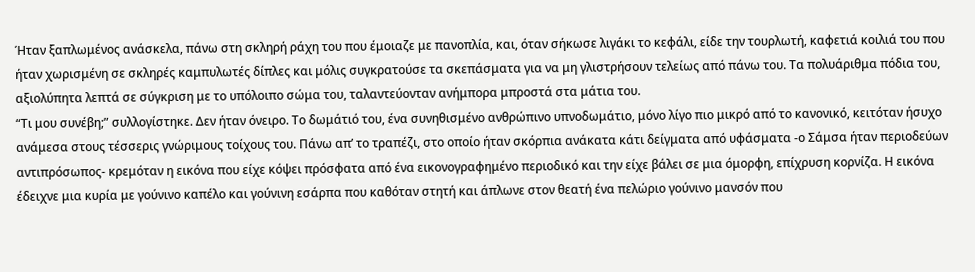Ήταν ξαπλωμένος ανάσκελα, πάνω στη σκληρή ράχη του που έμοιαζε με πανοπλία, και, όταν σήκωσε λιγάκι το κεφάλι, είδε την τουρλωτή, καφετιά κοιλιά του που ήταν χωρισμένη σε σκληρές καμπυλωτές δίπλες και μόλις συγκρατούσε τα σκεπάσματα για να μη γλιστρήσουν τελείως από πάνω του. Τα πολυάριθμα πόδια του, αξιολύπητα λεπτά σε σύγκριση με το υπόλοιπο σώμα του, ταλαντεύονταν ανήμπορα μπροστά στα μάτια του.
“Τι μου συνέβη;” συλλογίστηκε. Δεν ήταν όνειρο. Το δωμάτιό του, ένα συνηθισμένο ανθρώπινο υπνοδωμάτιο, μόνο λίγο πιο μικρό από το κανονικό, κειτόταν ήσυχο ανάμεσα στους τέσσερις γνώριμους τοίχους του. Πάνω απ’ το τραπέζι, στο οποίο ήταν σκόρπια ανάκατα κάτι δείγματα από υφάσματα -ο Σάμσα ήταν περιοδεύων αντιπρόσωπος- κρεμόταν η εικόνα που είχε κόψει πρόσφατα από ένα εικονογραφημένο περιοδικό και την είχε βάλει σε μια όμορφη, επίχρυση κορνίζα. Η εικόνα έδειχνε μια κυρία με γούνινο καπέλο και γούνινη εσάρπα που καθόταν στητή και άπλωνε στον θεατή ένα πελώριο γούνινο μανσόν που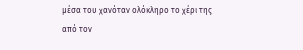μέσα του χανόταν ολόκληρο το χέρι της από τον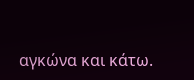αγκώνα και κάτω.